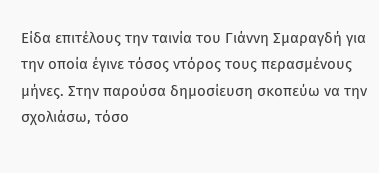Είδα επιτέλους την ταινία του Γιάννη Σμαραγδή για την οποία έγινε τόσος ντόρος τους περασμένους μήνες. Στην παρούσα δημοσίευση σκοπεύω να την σχολιάσω, τόσο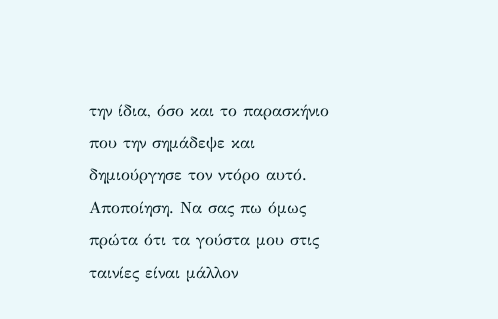την ίδια, όσο και το παρασκήνιο που την σημάδεψε και δημιούργησε τον ντόρο αυτό.
Αποποίηση. Να σας πω όμως πρώτα ότι τα γούστα μου στις ταινίες είναι μάλλον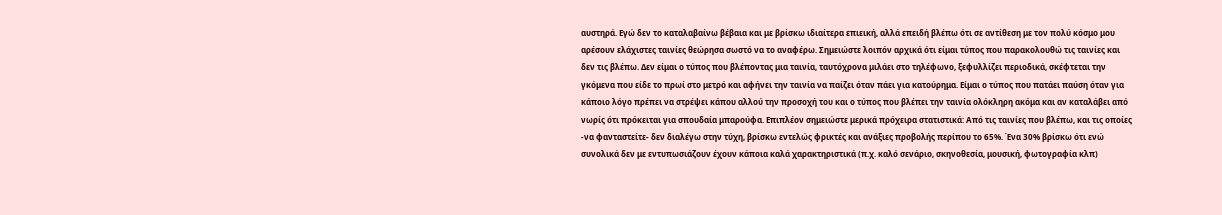αυστηρά. Εγώ δεν το καταλαβαίνω βέβαια και με βρίσκω ιδιαίτερα επιεική, αλλά επειδή βλέπω ότι σε αντίθεση με τον πολύ κόσμο μου αρέσουν ελάχιστες ταινίες θεώρησα σωστό να το αναφέρω. Σημειώστε λοιπόν αρχικά ότι είμαι τύπος που παρακολουθώ τις ταινίες και δεν τις βλέπω. Δεν είμαι ο τύπος που βλέποντας μια ταινία, ταυτόχρονα μιλάει στο τηλέφωνο, ξεφυλλίζει περιοδικά, σκέφτεται την γκόμενα που είδε το πρωί στο μετρό και αφήνει την ταινία να παίζει όταν πάει για κατούρημα. Είμαι ο τύπος που πατάει παύση όταν για κάποιο λόγο πρέπει να στρέψει κάπου αλλού την προσοχή του και ο τύπος που βλέπει την ταινία ολόκληρη ακόμα και αν καταλάβει από νωρίς ότι πρόκειται για σπουδαία μπαρούφα. Επιπλέον σημειώστε μερικά πρόχειρα στατιστικά: Από τις ταινίες που βλέπω, και τις οποίες -να φανταστείτε- δεν διαλέγω στην τύχη, βρίσκω εντελώς φρικτές και ανάξιες προβολής περίπου το 65%. Ένα 30% βρίσκω ότι ενώ συνολικά δεν με εντυπωσιάζουν έχουν κάποια καλά χαρακτηριστικά (π.χ. καλό σενάριο, σκηνοθεσία, μουσική, φωτογραφία κλπ)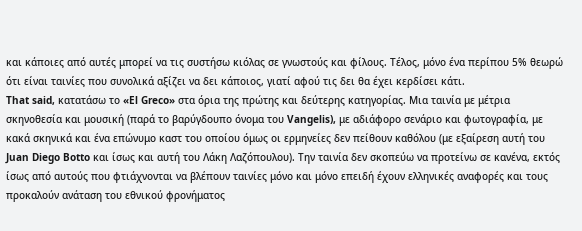και κάποιες από αυτές μπορεί να τις συστήσω κιόλας σε γνωστούς και φίλους. Τέλος, μόνο ένα περίπου 5% θεωρώ ότι είναι ταινίες που συνολικά αξίζει να δει κάποιος, γιατί αφού τις δει θα έχει κερδίσει κάτι.
That said, κατατάσω το «El Greco» στα όρια της πρώτης και δεύτερης κατηγορίας. Μια ταινία με μέτρια σκηνοθεσία και μουσική (παρά το βαρύγδουπο όνομα του Vangelis), με αδιάφορο σενάριο και φωτογραφία, με κακά σκηνικά και ένα επώνυμο καστ του οποίου όμως οι ερμηνείες δεν πείθουν καθόλου (με εξαίρεση αυτή του Juan Diego Botto και ίσως και αυτή του Λάκη Λαζόπουλου). Την ταινία δεν σκοπεύω να προτείνω σε κανένα, εκτός ίσως από αυτούς που φτιάχνονται να βλέπουν ταινίες μόνο και μόνο επειδή έχουν ελληνικές αναφορές και τους προκαλούν ανάταση του εθνικού φρονήματος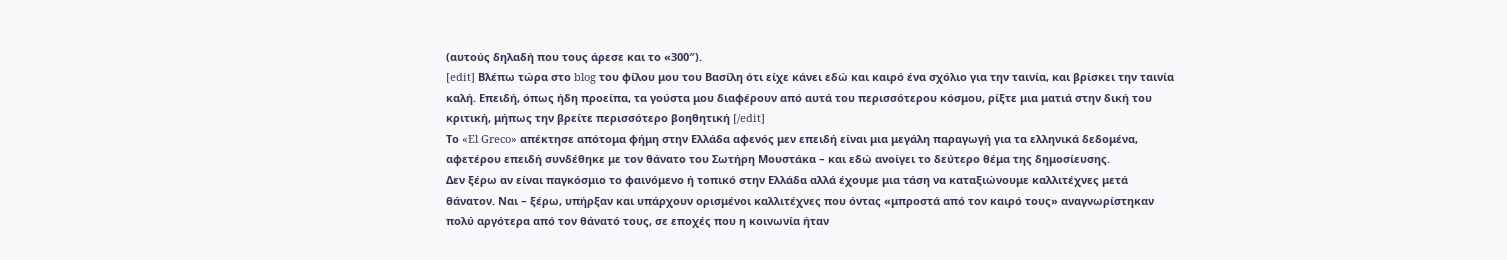(αυτούς δηλαδή που τους άρεσε και το «300″).
[edit] Βλέπω τώρα στο blog του φίλου μου του Βασίλη ότι είχε κάνει εδώ και καιρό ένα σχόλιο για την ταινία, και βρίσκει την ταινία καλή. Επειδή, όπως ήδη προείπα, τα γούστα μου διαφέρουν από αυτά του περισσότερου κόσμου, ρίξτε μια ματιά στην δική του κριτική, μήπως την βρείτε περισσότερο βοηθητική [/edit]
Το «El Greco» απέκτησε απότομα φήμη στην Ελλάδα αφενός μεν επειδή είναι μια μεγάλη παραγωγή για τα ελληνικά δεδομένα, αφετέρου επειδή συνδέθηκε με τον θάνατο του Σωτήρη Μουστάκα – και εδώ ανοίγει το δεύτερο θέμα της δημοσίευσης.
Δεν ξέρω αν είναι παγκόσμιο το φαινόμενο ή τοπικό στην Ελλάδα αλλά έχουμε μια τάση να καταξιώνουμε καλλιτέχνες μετά θάνατον. Ναι – ξέρω, υπήρξαν και υπάρχουν ορισμένοι καλλιτέχνες που όντας «μπροστά από τον καιρό τους» αναγνωρίστηκαν πολύ αργότερα από τον θάνατό τους, σε εποχές που η κοινωνία ήταν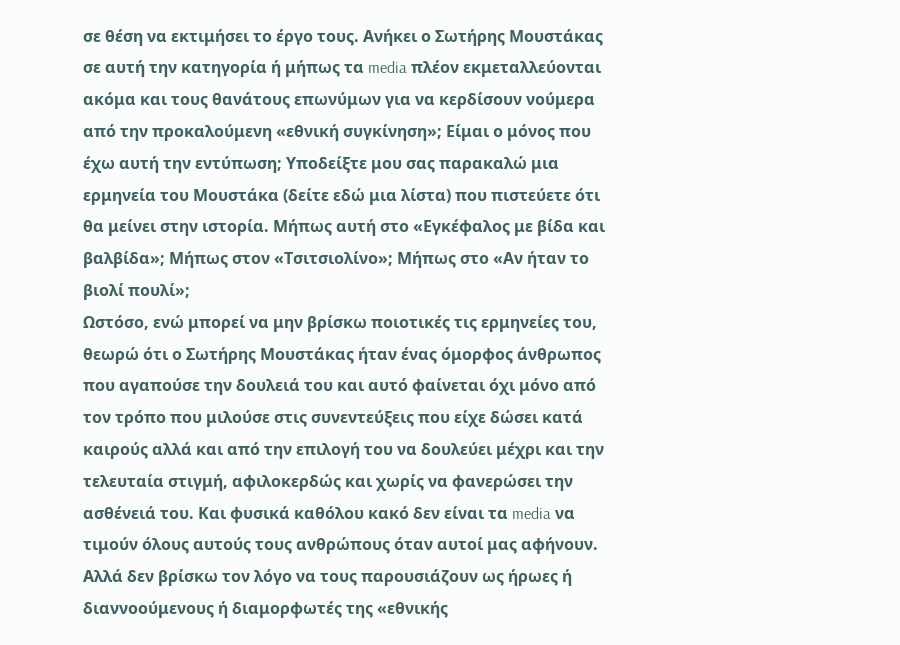σε θέση να εκτιμήσει το έργο τους. Ανήκει ο Σωτήρης Μουστάκας σε αυτή την κατηγορία ή μήπως τα media πλέον εκμεταλλεύονται ακόμα και τους θανάτους επωνύμων για να κερδίσουν νούμερα από την προκαλούμενη «εθνική συγκίνηση»; Είμαι ο μόνος που έχω αυτή την εντύπωση; Υποδείξτε μου σας παρακαλώ μια ερμηνεία του Μουστάκα (δείτε εδώ μια λίστα) που πιστεύετε ότι θα μείνει στην ιστορία. Μήπως αυτή στο «Εγκέφαλος με βίδα και βαλβίδα»; Μήπως στον «Τσιτσιολίνο»; Μήπως στο «Αν ήταν το βιολί πουλί»;
Ωστόσο, ενώ μπορεί να μην βρίσκω ποιοτικές τις ερμηνείες του, θεωρώ ότι ο Σωτήρης Μουστάκας ήταν ένας όμορφος άνθρωπος που αγαπούσε την δουλειά του και αυτό φαίνεται όχι μόνο από τον τρόπο που μιλούσε στις συνεντεύξεις που είχε δώσει κατά καιρούς αλλά και από την επιλογή του να δουλεύει μέχρι και την τελευταία στιγμή, αφιλοκερδώς και χωρίς να φανερώσει την ασθένειά του. Και φυσικά καθόλου κακό δεν είναι τα media να τιμούν όλους αυτούς τους ανθρώπους όταν αυτοί μας αφήνουν. Αλλά δεν βρίσκω τον λόγο να τους παρουσιάζουν ως ήρωες ή διαννοούμενους ή διαμορφωτές της «εθνικής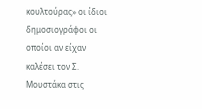κουλτούρας» οι ίδιοι δημοσιογράφοι οι οποίοι αν είχαν καλέσει τον Σ. Μουστάκα στις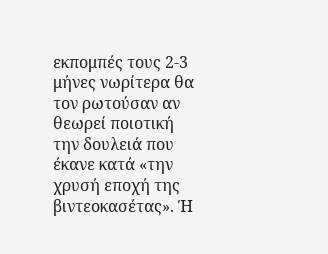εκπομπές τους 2-3 μήνες νωρίτερα θα τον ρωτούσαν αν θεωρεί ποιοτική την δουλειά που έκανε κατά «την χρυσή εποχή της βιντεοκασέτας». Ή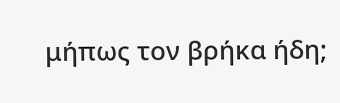μήπως τον βρήκα ήδη;